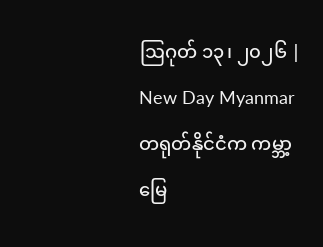ဩဂုတ် ၁၃၊ ၂၀၂၆ | New Day Myanmar
တရုတ်နိုင်ငံက ကမ္ဘာ့မြေ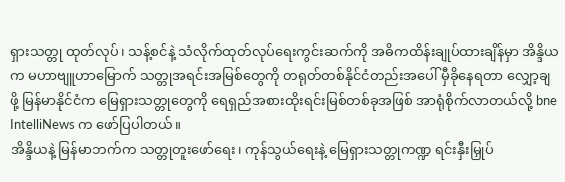ရှားသတ္တု ထုတ်လုပ်၊ သန့်စင်နဲ့ သံလိုက်ထုတ်လုပ်ရေးကွင်းဆက်ကို အဓိကထိန်းချုပ်ထားချိန်မှာ အိန္ဒိယက မဟာဗျူဟာမြောက် သတ္တုအရင်းအမြစ်တွေကို တရုတ်တစ်နိုင်ငံတည်းအပေါ် မှီခိုနေရတာ လျှော့ချဖို့ မြန်မာနိုင်ငံက မြေရှားသတ္တုတွေကို ရေရှည်အစားထိုးရင်းမြစ်တစ်ခုအဖြစ် အာရုံစိုက်လာတယ်လို့ bne IntelliNews က ဖော်ပြပါတယ်။
အိန္ဒိယနဲ့ မြန်မာဘက်က သတ္တုတူးဖော်ရေး၊ ကုန်သွယ်ရေးနဲ့ မြေရှားသတ္တုကဏ္ဍ ရင်းနှီးမြှုပ်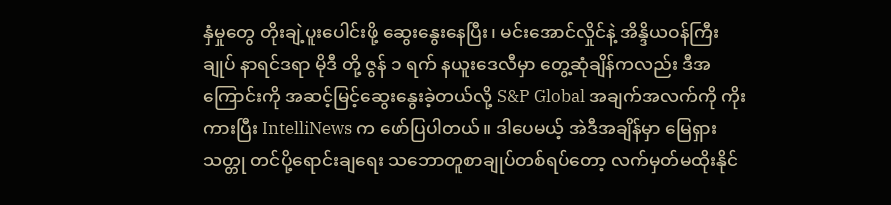နှံမှုတွေ တိုးချဲ့ပူးပေါင်းဖို့ ဆွေးနွေးနေပြီး၊ မင်းအောင်လှိုင်နဲ့ အိန္ဒိယဝန်ကြီးချုပ် နာရင်ဒရာ မိုဒီ တို့ ဇွန် ၁ ရက် နယူးဒေလီမှာ တွေ့ဆုံချိန်ကလည်း ဒီအကြောင်းကို အဆင့်မြင့်ဆွေးနွေးခဲ့တယ်လို့ S&P Global အချက်အလက်ကို ကိုးကားပြီး IntelliNews က ဖော်ပြပါတယ်။ ဒါပေမယ့် အဲဒီအချိန်မှာ မြေရှားသတ္တု တင်ပို့ရောင်းချရေး သဘောတူစာချုပ်တစ်ရပ်တော့ လက်မှတ်မထိုးနိုင်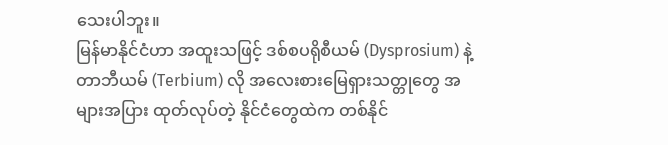သေးပါဘူး။
မြန်မာနိုင်ငံဟာ အထူးသဖြင့် ဒစ်စပရိုစီယမ် (Dysprosium) နဲ့ တာဘီယမ် (Terbium) လို အလေးစားမြေရှားသတ္တုတွေ အများအပြား ထုတ်လုပ်တဲ့ နိုင်ငံတွေထဲက တစ်နိုင်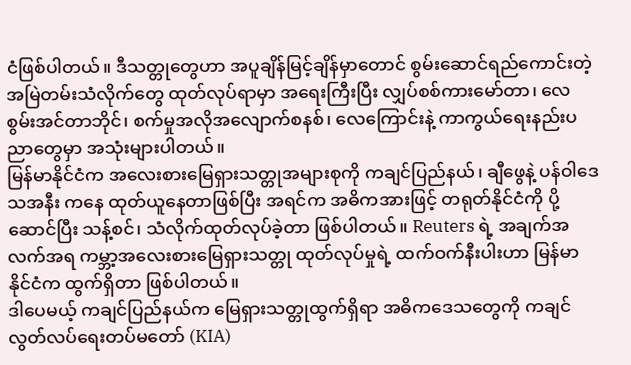ငံဖြစ်ပါတယ်။ ဒီသတ္တုတွေဟာ အပူချိန်မြင့်ချိန်မှာတောင် စွမ်းဆောင်ရည်ကောင်းတဲ့ အမြဲတမ်းသံလိုက်တွေ ထုတ်လုပ်ရာမှာ အရေးကြီးပြီး လျှပ်စစ်ကားမော်တာ၊ လေစွမ်းအင်တာဘိုင်၊ စက်မှုအလိုအလျောက်စနစ်၊ လေကြောင်းနဲ့ ကာကွယ်ရေးနည်းပညာတွေမှာ အသုံးများပါတယ်။
မြန်မာနိုင်ငံက အလေးစားမြေရှားသတ္တုအများစုကို ကချင်ပြည်နယ်၊ ချီဖွေနဲ့ ပန်ဝါဒေသအနီး ကနေ ထုတ်ယူနေတာဖြစ်ပြီး အရင်က အဓိကအားဖြင့် တရုတ်နိုင်ငံကို ပို့ဆောင်ပြီး သန့်စင်၊ သံလိုက်ထုတ်လုပ်ခဲ့တာ ဖြစ်ပါတယ်။ Reuters ရဲ့ အချက်အလက်အရ ကမ္ဘာ့အလေးစားမြေရှားသတ္တု ထုတ်လုပ်မှုရဲ့ ထက်ဝက်နီးပါးဟာ မြန်မာနိုင်ငံက ထွက်ရှိတာ ဖြစ်ပါတယ်။
ဒါပေမယ့် ကချင်ပြည်နယ်က မြေရှားသတ္တုထွက်ရှိရာ အဓိကဒေသတွေကို ကချင်လွတ်လပ်ရေးတပ်မတော် (KIA)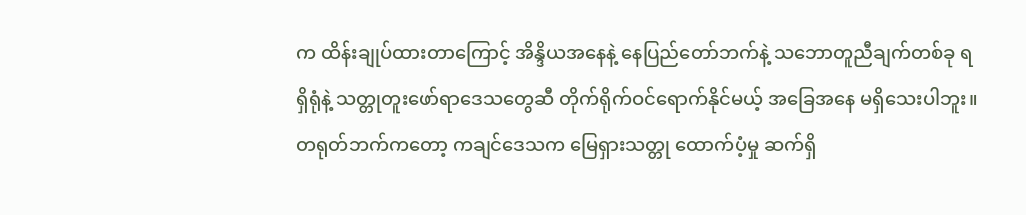က ထိန်းချုပ်ထားတာကြောင့် အိန္ဒိယအနေနဲ့ နေပြည်တော်ဘက်နဲ့ သဘောတူညီချက်တစ်ခု ရရှိရုံနဲ့ သတ္တုတူးဖော်ရာဒေသတွေဆီ တိုက်ရိုက်ဝင်ရောက်နိုင်မယ့် အခြေအနေ မရှိသေးပါဘူး။ တရုတ်ဘက်ကတော့ ကချင်ဒေသက မြေရှားသတ္တု ထောက်ပံ့မှု ဆက်ရှိ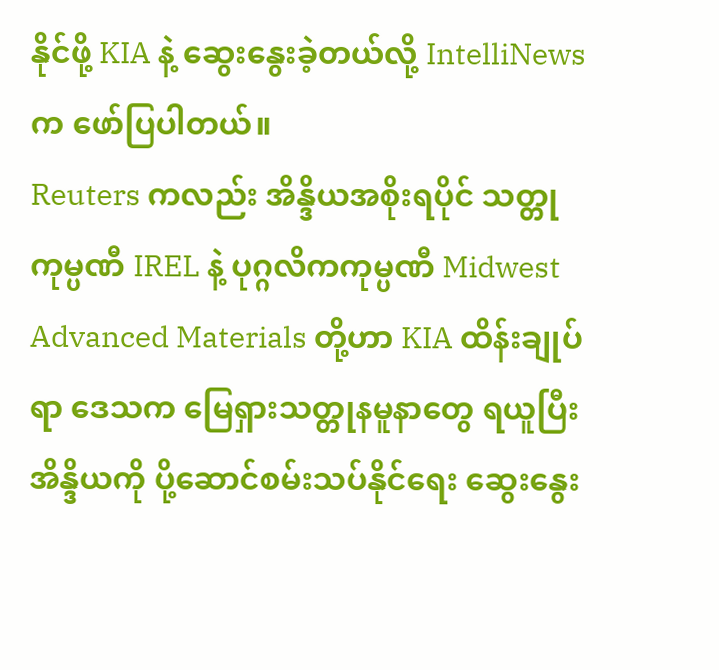နိုင်ဖို့ KIA နဲ့ ဆွေးနွေးခဲ့တယ်လို့ IntelliNews က ဖော်ပြပါတယ်။
Reuters ကလည်း အိန္ဒိယအစိုးရပိုင် သတ္တုကုမ္ပဏီ IREL နဲ့ ပုဂ္ဂလိကကုမ္ပဏီ Midwest Advanced Materials တို့ဟာ KIA ထိန်းချုပ်ရာ ဒေသက မြေရှားသတ္တုနမူနာတွေ ရယူပြီး အိန္ဒိယကို ပို့ဆောင်စမ်းသပ်နိုင်ရေး ဆွေးနွေး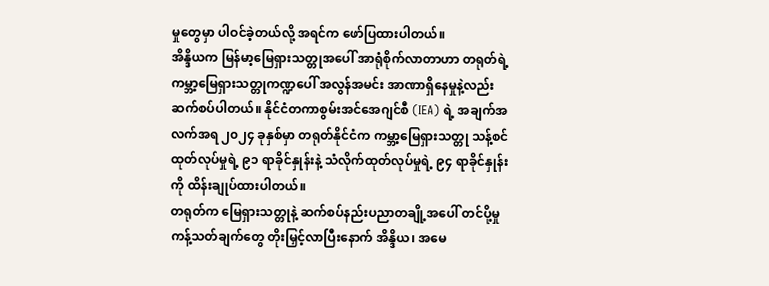မှုတွေမှာ ပါဝင်ခဲ့တယ်လို့ အရင်က ဖော်ပြထားပါတယ်။
အိန္ဒိယက မြန်မာ့မြေရှားသတ္တုအပေါ် အာရုံစိုက်လာတာဟာ တရုတ်ရဲ့ ကမ္ဘာ့မြေရှားသတ္တုကဏ္ဍပေါ် အလွန်အမင်း အာဏာရှိနေမှုနဲ့လည်း ဆက်စပ်ပါတယ်။ နိုင်ငံတကာစွမ်းအင်အေဂျင်စီ (IEA) ရဲ့ အချက်အလက်အရ ၂၀၂၄ ခုနှစ်မှာ တရုတ်နိုင်ငံက ကမ္ဘာ့မြေရှားသတ္တု သန့်စင်ထုတ်လုပ်မှုရဲ့ ၉၁ ရာခိုင်နှုန်းနဲ့ သံလိုက်ထုတ်လုပ်မှုရဲ့ ၉၄ ရာခိုင်နှုန်း ကို ထိန်းချုပ်ထားပါတယ်။
တရုတ်က မြေရှားသတ္တုနဲ့ ဆက်စပ်နည်းပညာတချို့အပေါ် တင်ပို့မှုကန့်သတ်ချက်တွေ တိုးမြှင့်လာပြီးနောက် အိန္ဒိယ၊ အမေ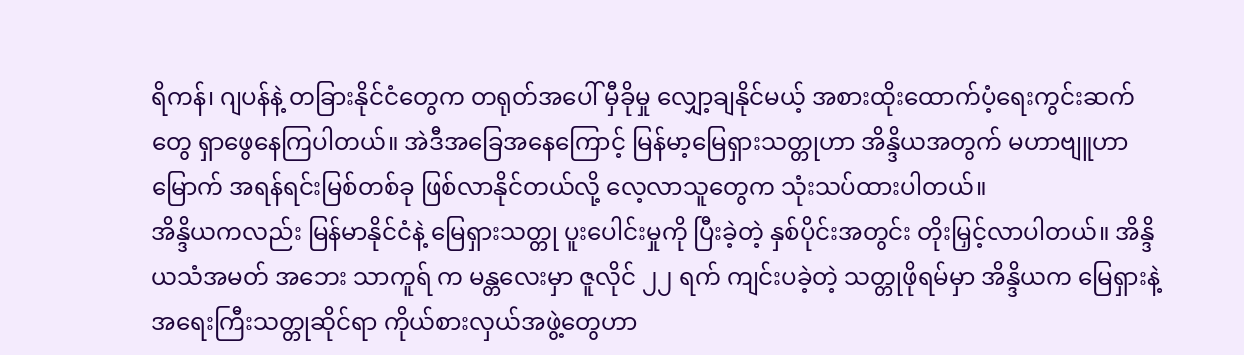ရိကန်၊ ဂျပန်နဲ့ တခြားနိုင်ငံတွေက တရုတ်အပေါ် မှီခိုမှု လျှော့ချနိုင်မယ့် အစားထိုးထောက်ပံ့ရေးကွင်းဆက်တွေ ရှာဖွေနေကြပါတယ်။ အဲဒီအခြေအနေကြောင့် မြန်မာ့မြေရှားသတ္တုဟာ အိန္ဒိယအတွက် မဟာဗျူဟာမြောက် အရန်ရင်းမြစ်တစ်ခု ဖြစ်လာနိုင်တယ်လို့ လေ့လာသူတွေက သုံးသပ်ထားပါတယ်။
အိန္ဒိယကလည်း မြန်မာနိုင်ငံနဲ့ မြေရှားသတ္တု ပူးပေါင်းမှုကို ပြီးခဲ့တဲ့ နှစ်ပိုင်းအတွင်း တိုးမြှင့်လာပါတယ်။ အိန္ဒိယသံအမတ် အဘေး သာကူရ် က မန္တလေးမှာ ဇူလိုင် ၂၂ ရက် ကျင်းပခဲ့တဲ့ သတ္တုဖိုရမ်မှာ အိန္ဒိယက မြေရှားနဲ့ အရေးကြီးသတ္တုဆိုင်ရာ ကိုယ်စားလှယ်အဖွဲ့တွေဟာ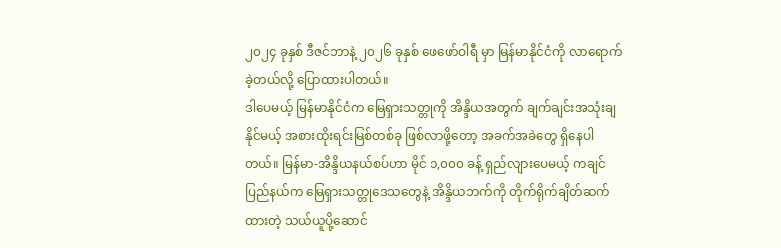၂၀၂၄ ခုနှစ် ဒီဇင်ဘာနဲ့ ၂၀၂၆ ခုနှစ် ဖေဖော်ဝါရီ မှာ မြန်မာနိုင်ငံကို လာရောက်ခဲ့တယ်လို့ ပြောထားပါတယ်။
ဒါပေမယ့် မြန်မာနိုင်ငံက မြေရှားသတ္တုကို အိန္ဒိယအတွက် ချက်ချင်းအသုံးချနိုင်မယ့် အစားထိုးရင်းမြစ်တစ်ခု ဖြစ်လာဖို့တော့ အခက်အခဲတွေ ရှိနေပါတယ်။ မြန်မာ-အိန္ဒိယနယ်စပ်ဟာ မိုင် ၁,၀၀၀ ခန့် ရှည်လျားပေမယ့် ကချင်ပြည်နယ်က မြေရှားသတ္တုဒေသတွေနဲ့ အိန္ဒိယဘက်ကို တိုက်ရိုက်ချိတ်ဆက်ထားတဲ့ သယ်ယူပို့ဆောင်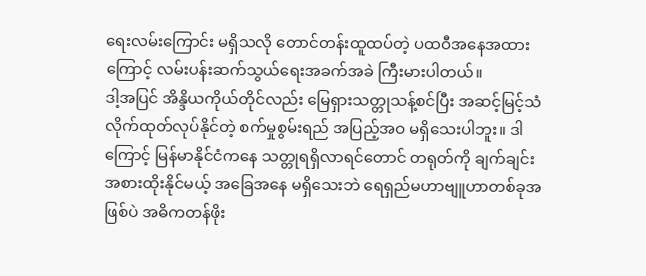ရေးလမ်းကြောင်း မရှိသလို တောင်တန်းထူထပ်တဲ့ ပထဝီအနေအထားကြောင့် လမ်းပန်းဆက်သွယ်ရေးအခက်အခဲ ကြီးမားပါတယ်။
ဒါ့အပြင် အိန္ဒိယကိုယ်တိုင်လည်း မြေရှားသတ္တုသန့်စင်ပြီး အဆင့်မြင့်သံလိုက်ထုတ်လုပ်နိုင်တဲ့ စက်မှုစွမ်းရည် အပြည့်အဝ မရှိသေးပါဘူး။ ဒါကြောင့် မြန်မာနိုင်ငံကနေ သတ္တုရရှိလာရင်တောင် တရုတ်ကို ချက်ချင်းအစားထိုးနိုင်မယ့် အခြေအနေ မရှိသေးဘဲ ရေရှည်မဟာဗျူဟာတစ်ခုအဖြစ်ပဲ အဓိကတန်ဖိုး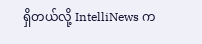ရှိတယ်လို့ IntelliNews က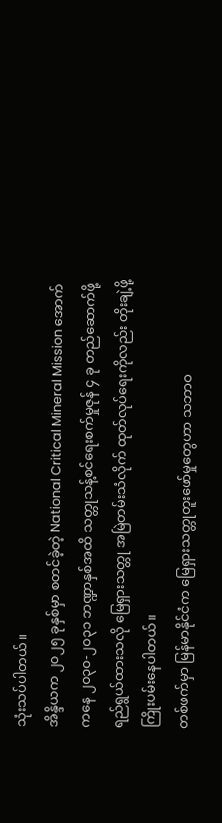သုံးသပ်ပါတယ်။
အိန္ဒိယက ၂၀၂၅ ခုနှစ်မှာ စတင်ခဲ့တဲ့ National Critical Mineral Mission အောက်ကနေ ၂၀၃၀-၂၀၃၁ ဘဏ္ဍာနှစ်အထိ သတ္တုသန့်စင်ရေးစက်မှုဇုန် ၄ ခု တည်ဆောက်ဖို့ ရည်ရွယ်ထားသလို မြေရှားသတ္တု အမြဲတမ်းသံလိုက် ထုတ်လုပ်ရေးကိုလည်း တိုးချဲ့ဖို့ ကြိုးပမ်းနေပါတယ်။
တစ်ဖက်မှာ မြန်မာနိုင်ငံက မြေရှားသတ္တုတူးဖော်မှုတွေဟာ သဘာဝ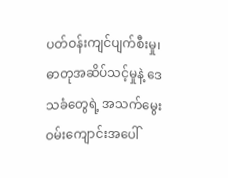ပတ်ဝန်းကျင်ပျက်စီးမှု၊ ဓာတုအဆိပ်သင့်မှုနဲ့ ဒေသခံတွေရဲ့ အသက်မွေးဝမ်းကျောင်းအပေါ်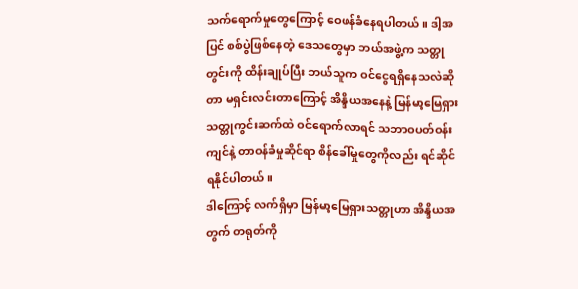သက်ရောက်မှုတွေကြောင့် ဝေဖန်ခံနေရပါတယ်။ ဒါ့အပြင် စစ်ပွဲဖြစ်နေတဲ့ ဒေသတွေမှာ ဘယ်အဖွဲ့က သတ္တုတွင်းကို ထိန်းချုပ်ပြီး ဘယ်သူက ဝင်ငွေရရှိနေသလဲဆိုတာ မရှင်းလင်းတာကြောင့် အိန္ဒိယအနေနဲ့ မြန်မာ့မြေရှားသတ္တုကွင်းဆက်ထဲ ဝင်ရောက်လာရင် သဘာဝပတ်ဝန်းကျင်နဲ့ တာဝန်ခံမှုဆိုင်ရာ စိန်ခေါ်မှုတွေကိုလည်း ရင်ဆိုင်ရနိုင်ပါတယ်။
ဒါကြောင့် လက်ရှိမှာ မြန်မာ့မြေရှားသတ္တုဟာ အိန္ဒိယအတွက် တရုတ်ကို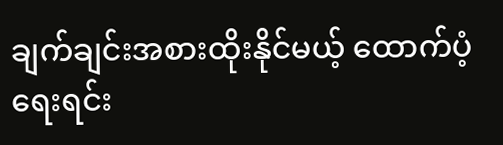ချက်ချင်းအစားထိုးနိုင်မယ့် ထောက်ပံ့ရေးရင်း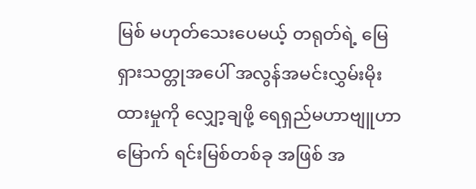မြစ် မဟုတ်သေးပေမယ့် တရုတ်ရဲ့ မြေရှားသတ္တုအပေါ် အလွန်အမင်းလွှမ်းမိုးထားမှုကို လျှော့ချဖို့ ရေရှည်မဟာဗျူဟာမြောက် ရင်းမြစ်တစ်ခု အဖြစ် အ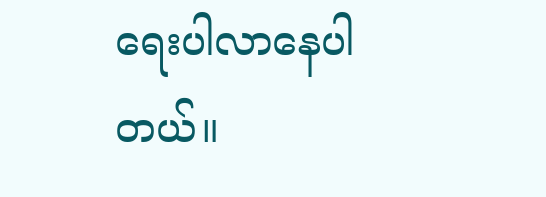ရေးပါလာနေပါတယ်။